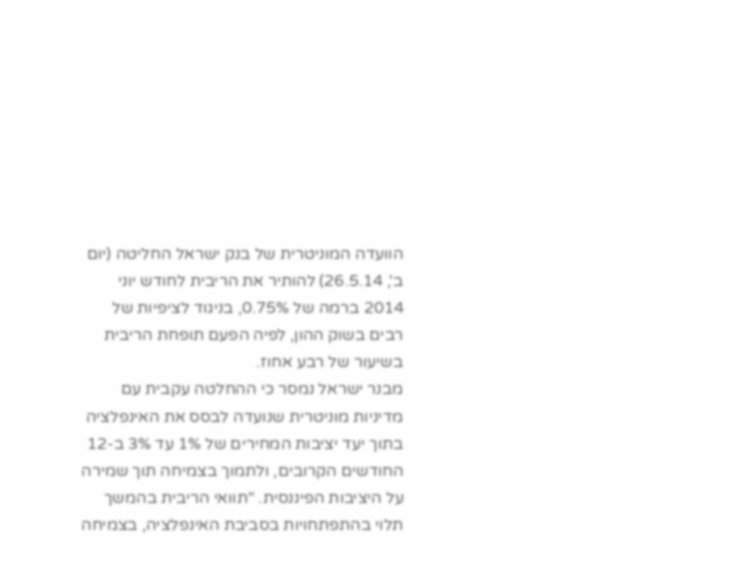הוועדה המוניטרית של בנק ישראל החליטה (יום ב', 26.5.14) להותיר את הריבית לחודש יוני 2014 ברמה של 0.75%, בניגוד לציפיות של רבים בשוק ההון, לפיה הפעם תופחת הריבית בשיעור של רבע אחוז.
מבנר ישראל נמסר כי ההחלטה עקבית עם מדיניות מוניטרית שנועדה לבסס את האינפלציה בתוך יעד יציבות המחירים של 1% עד 3% ב-12 החודשים הקרובים, ולתמוך בצמיחה תוך שמירה על היציבות הפיננסית. "תוואי הריבית בהמשך תלוי בהתפתחויות בסביבת האינפלציה, בצמיחה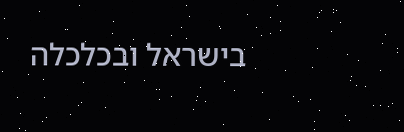בישראל ובכלכלה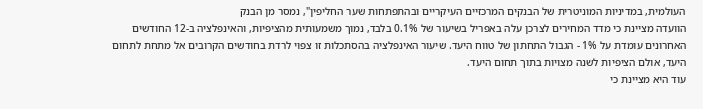העולמית, במדיניות המוניטרית של הבנקים המרכזיים העיקריים ובהתפתחות שער החליפין", נמסר מן הבנק
הוועדה מציינת כי מדד המחירים לצרכן עלה באפריל בשיעור של 0.1% בלבד, נמוך משמעותית מהציפיות, והאינפלציה ב-12 החודשים האחרונים עומדת על 1% - הגבול התחתון של טווח היעד. שיעור האינפלציה בהסתכלות זו צפוי לרדת בחודשים הקרובים אל מתחת לתחום היעד, אולם הציפיות לשנה מצויות בתוך תחום היעד.
עוד היא מציינת כי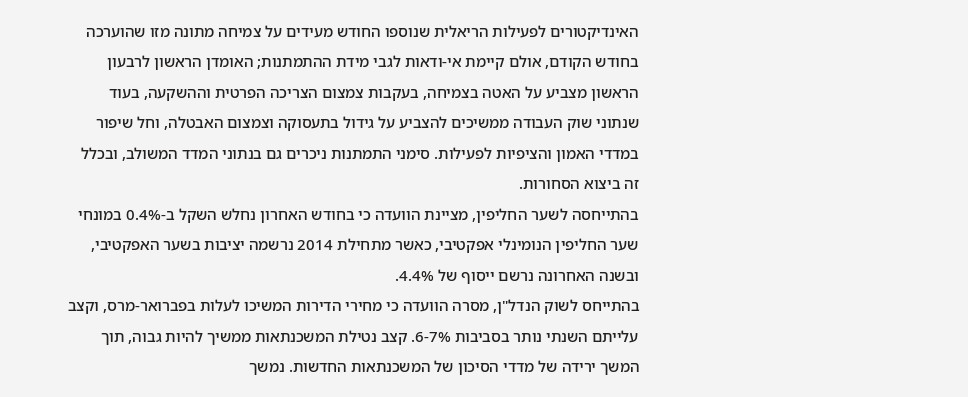האינדיקטורים לפעילות הריאלית שנוספו החודש מעידים על צמיחה מתונה מזו שהוערכה בחודש הקודם, אולם קיימת אי-ודאות לגבי מידת ההתמתנות; האומדן הראשון לרבעון הראשון מצביע על האטה בצמיחה, בעקבות צמצום הצריכה הפרטית וההשקעה, בעוד שנתוני שוק העבודה ממשיכים להצביע על גידול בתעסוקה וצמצום האבטלה, וחל שיפור במדדי האמון והציפיות לפעילות. סימני התמתנות ניכרים גם בנתוני המדד המשולב, ובכלל זה ביצוא הסחורות.
בהתייחסה לשער החליפין, מציינת הוועדה כי בחודש האחרון נחלש השקל ב-0.4% במונחי שער החליפין הנומינלי אפקטיבי, כאשר מתחילת 2014 נרשמה יציבות בשער האפקטיבי, ובשנה האחרונה נרשם ייסוף של 4.4%.
בהתייחס לשוק הנדל"ן, מסרה הוועדה כי מחירי הדירות המשיכו לעלות בפברואר-מרס, וקצב עלייתם השנתי נותר בסביבות 6-7%. קצב נטילת המשכנתאות ממשיך להיות גבוה, תוך המשך ירידה של מדדי הסיכון של המשכנתאות החדשות. נמשך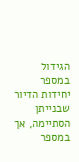הגידול במספר יחידות הדיור שבנייתן הסתיימה, אך במספר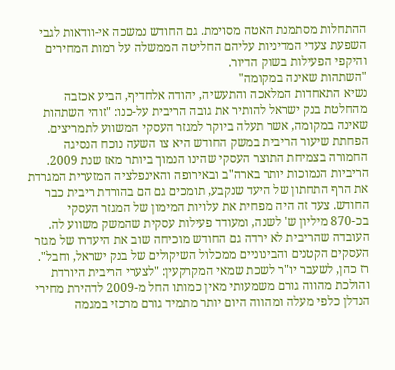ההתחלות מסתמנת האטה מסוימת. גם החודש נמשכה אי-וודאות לגבי השפעת צעדי המדיניות עליהם החליטה הממשלה על רמות המחירים והיקפי הפעילות בשוק הדיור.
"השתהות שאינה במקומה"
נשיא התאחדות המלאכה והתעשיה, יהודה אלחדיף, הביע אכזבה מהחלטת בנק ישראל להותיר את גובה הריבית על-כנו: "זוהי השתהות שאינה במקומה, אשר תעלה ביוקר למגזר העסקי המשווע לתמריצים. הפחתת שיעור הריבית במשק החודש היא צו השעה נוכח הנסיגה החמורה בצמיחת התוצר העסקי שהינו הנמוך ביותר מאז שנת 2009. הריביות הנמוכות יותר בארה"ב ובאירופה והאינפלציה המזערית המגרדת את הרף התחתון של היעד שנקבע, תומכים גם הם בהורדת ריבית כבר החודש. צעד זה היה מפחית את עלויות המימון של המגזר העסקי בכ-870 מיליון ש' לשנה, ומעודד פעילות עסקית שהמשק משווע לה. העובדה שהריבית לא ירדה גם החודש מוכיחה שוב את היעדרו של מגזר העסקים הקטנים והבינוניים ממכלול השיקולים של בנק ישראל, וחבל".
רז כהן, לשעבר יו"ר לשכת שמאי המקרקעין: "לצערי הריבית היורדת והולכת מהווה גורם משמעותי מאין כמותו החל מ-2009 לדהירת מחירי הנדלן כלפי מעלה ומהווה היום יותר מתמיד גורם מרכזי במגמה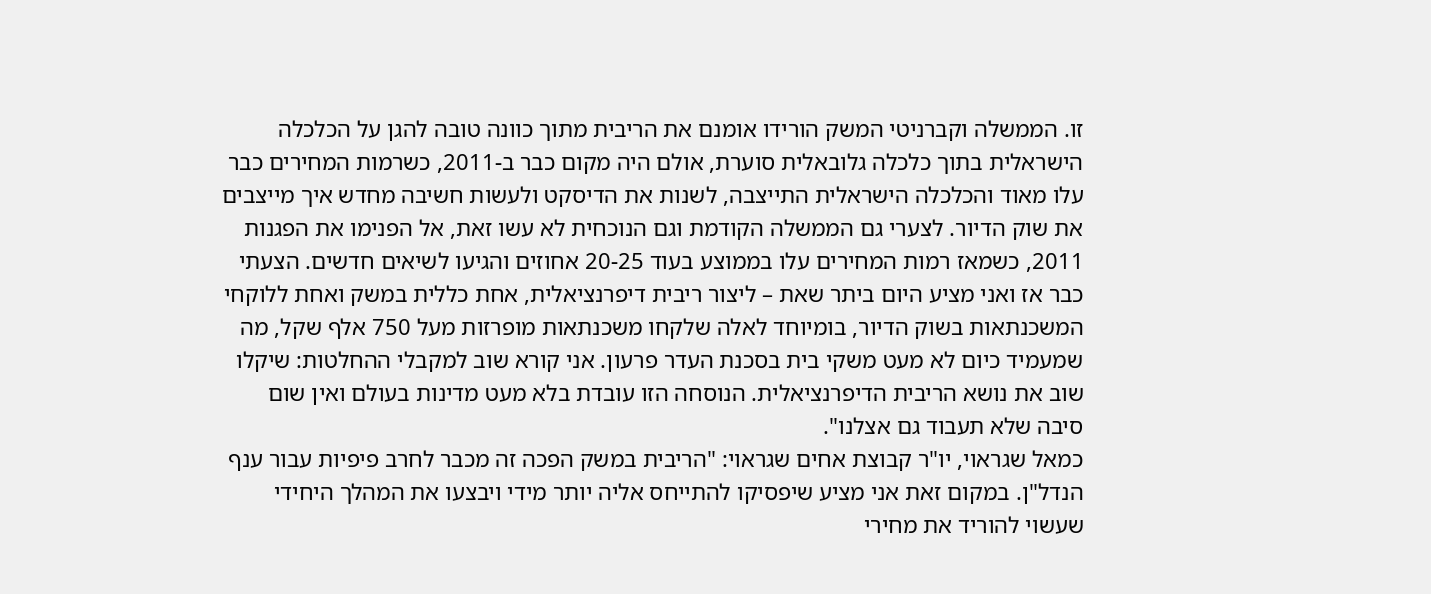זו. הממשלה וקברניטי המשק הורידו אומנם את הריבית מתוך כוונה טובה להגן על הכלכלה הישראלית בתוך כלכלה גלובאלית סוערת, אולם היה מקום כבר ב-2011, כשרמות המחירים כבר עלו מאוד והכלכלה הישראלית התייצבה, לשנות את הדיסקט ולעשות חשיבה מחדש איך מייצבים את שוק הדיור. לצערי גם הממשלה הקודמת וגם הנוכחית לא עשו זאת, אל הפנימו את הפגנות 2011, כשמאז רמות המחירים עלו בממוצע בעוד 20-25 אחוזים והגיעו לשיאים חדשים. הצעתי כבר אז ואני מציע היום ביתר שאת – ליצור ריבית דיפרנציאלית, אחת כללית במשק ואחת ללוקחי המשכנתאות בשוק הדיור, בומיוחד לאלה שלקחו משכנתאות מופרזות מעל 750 אלף שקל, מה שמעמיד כיום לא מעט משקי בית בסכנת העדר פרעון. אני קורא שוב למקבלי ההחלטות: שיקלו שוב את נושא הריבית הדיפרנציאלית. הנוסחה הזו עובדת בלא מעט מדינות בעולם ואין שום סיבה שלא תעבוד גם אצלנו".
כמאל שגראוי, יו"ר קבוצת אחים שגראוי: "הריבית במשק הפכה זה מכבר לחרב פיפיות עבור ענף הנדל"ן. במקום זאת אני מציע שיפסיקו להתייחס אליה יותר מידי ויבצעו את המהלך היחידי שעשוי להוריד את מחירי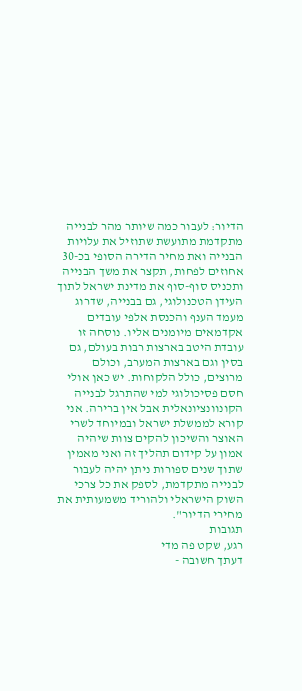הדיור: לעבור כמה שיותר מהר לבנייה מתקדמת מתועשת שתוזיל את עלויות הבנייה ואת מחיר הדירה הסופי בכ-30 אחוזים לפחות, תקצר את משך הבנייה ותכניס סוף-סוף את מדינת ישראל לתוך העידן הטכנולוגי, גם בבנייה, שדרוג מעמד הענף והכנסת אלפי עובדים אקדמאים מיומנים אליו. נוסחה זו עובדת היטב בארצות רבות בעולם, גם בסין וגם בארצות המערב, וכולם מרוצים, כולל הלקוחות. יש כאן אולי חסם פסיכולוגי למי שהתרגל לבנייה הקונוונציונאלית אבל אין ברירה. אני קורא לממשלת ישראל ובמיוחד לשרי האוצר והשיכון להקים צוות שיהיה אמון על קידום תהליך זה ואני מאמין שתוך שנים ספורות ניתן יהיה לעבור לבנייה מתקדמת, לספק את כל צרכי השוק הישראלי ולהוריד משמעותית את מחירי הדיור".
תגובות
רגע, שקט פה מדי
דעתך חשובה -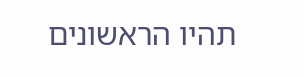תהיו הראשונים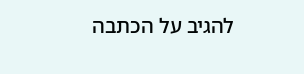להגיב על הכתבה